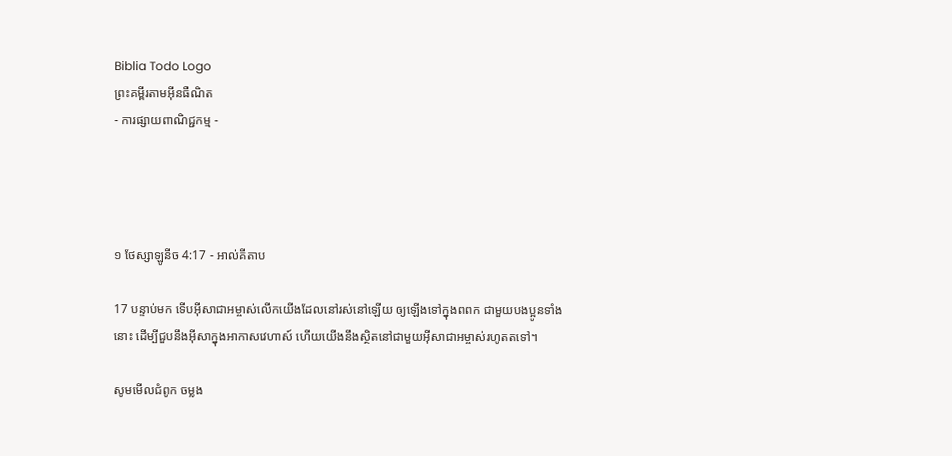Biblia Todo Logo
ព្រះគម្ពីរតាមអ៊ីនធឺណិត
- ការផ្សាយពាណិជ្ជកម្ម -




១ ថែស្សាឡូនីច 4:17 - អាល់គីតាប

17 បន្ទាប់មក ទើបអ៊ីសា‌ជាអម្ចាស់លើកយើងដែលនៅរស់នៅឡើយ ឲ្យឡើងទៅក្នុងពពក ជាមួយបងប្អូនទាំងនោះ ដើម្បីជួបនឹងអ៊ីសាក្នុងអាកាសវេហាស៍ ហើយយើងនឹងស្ថិតនៅជាមួយអ៊ីសា‌ជាអម្ចាស់រហូតតទៅ។

សូមមើលជំពូក ចម្លង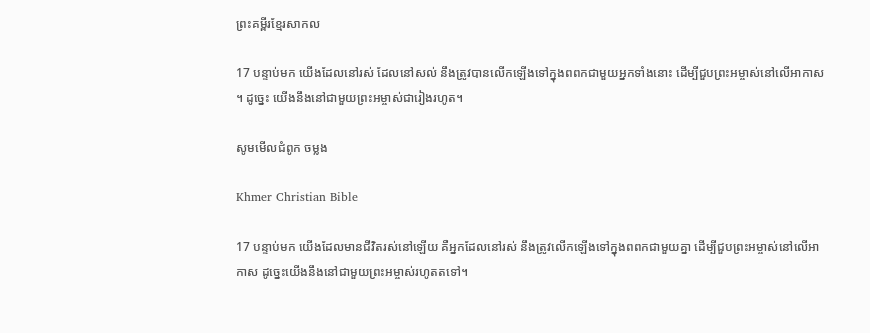ព្រះគម្ពីរខ្មែរសាកល

17 បន្ទាប់មក យើងដែលនៅរស់ ដែលនៅសល់ នឹងត្រូវបានលើកឡើងទៅក្នុងពពកជាមួយអ្នកទាំងនោះ ដើម្បីជួបព្រះអម្ចាស់នៅលើអាកាស។ ដូច្នេះ យើងនឹងនៅជាមួយព្រះអម្ចាស់ជារៀងរហូត។

សូមមើលជំពូក ចម្លង

Khmer Christian Bible

17 បន្ទាប់មក យើងដែលមានជីវិតរស់នៅឡើយ គឺអ្នកដែលនៅរស់ នឹងត្រូវលើកឡើងទៅក្នុងពពកជាមួយគ្នា ដើម្បីជួបព្រះអម្ចាស់នៅលើអាកាស ដូច្នេះយើងនឹងនៅជាមួយព្រះអម្ចាស់រហូតតទៅ‍។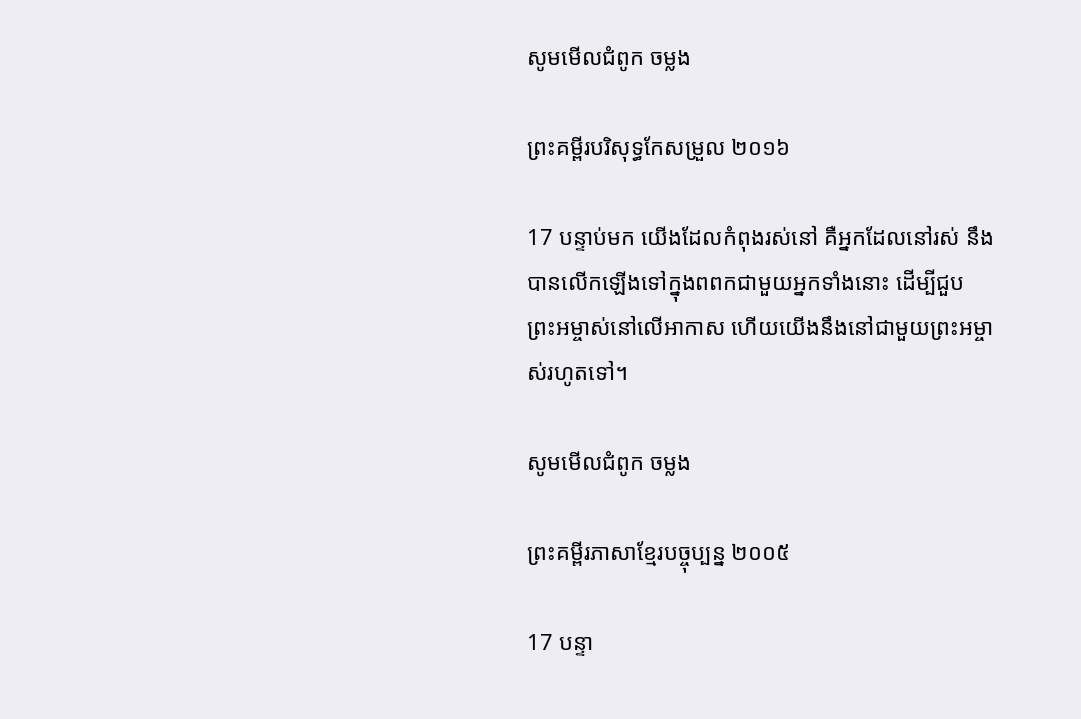សូមមើលជំពូក ចម្លង

ព្រះគម្ពីរបរិសុទ្ធកែសម្រួល ២០១៦

17 បន្ទាប់មក យើងដែលកំពុងរស់នៅ គឺអ្នកដែលនៅរស់ នឹងបានលើកឡើងទៅក្នុងពពកជាមួយអ្នកទាំងនោះ ដើម្បីជួបព្រះ‌អម្ចាស់នៅលើអាកាស ហើយយើងនឹងនៅជាមួយព្រះ‌អម្ចាស់រហូតទៅ។

សូមមើលជំពូក ចម្លង

ព្រះគម្ពីរភាសាខ្មែរបច្ចុប្បន្ន ២០០៥

17 បន្ទា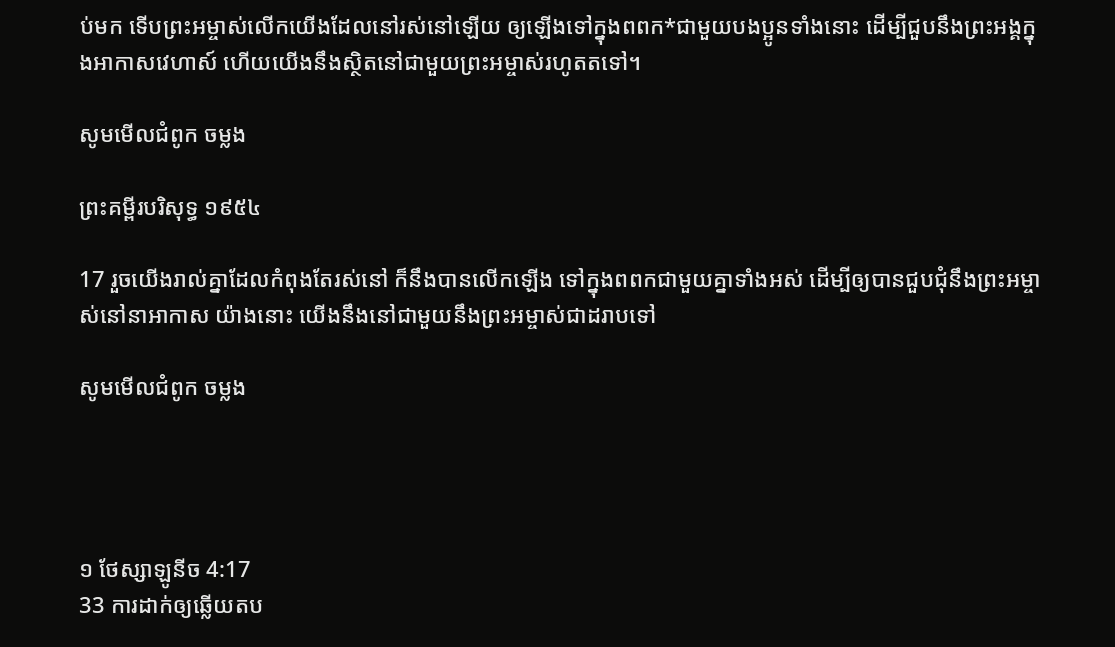ប់មក ទើបព្រះ‌អម្ចាស់លើកយើងដែលនៅរស់នៅឡើយ ឲ្យឡើងទៅក្នុងពពក*ជាមួយបងប្អូនទាំងនោះ ដើម្បីជួបនឹងព្រះអង្គក្នុងអាកាស‌វេហាស៍ ហើយយើងនឹងស្ថិតនៅជាមួយព្រះ‌អម្ចាស់រហូតតទៅ។

សូមមើលជំពូក ចម្លង

ព្រះគម្ពីរបរិសុទ្ធ ១៩៥៤

17 រួចយើងរាល់គ្នាដែលកំពុងតែរស់នៅ ក៏នឹងបានលើកឡើង ទៅក្នុងពពកជាមួយគ្នាទាំងអស់ ដើម្បីឲ្យបានជួប‌ជុំនឹងព្រះ‌អម្ចាស់នៅនាអាកាស យ៉ាងនោះ យើងនឹងនៅជាមួយនឹងព្រះ‌អម្ចាស់ជាដរាបទៅ

សូមមើលជំពូក ចម្លង




១ ថែស្សាឡូនីច 4:17
33 ការដាក់ឲ្យឆ្លើយតប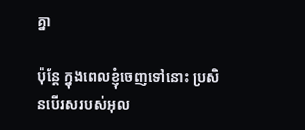គ្នា

ប៉ុន្តែ ក្នុងពេលខ្ញុំចេញទៅនោះ ប្រសិនបើរសរបស់អុល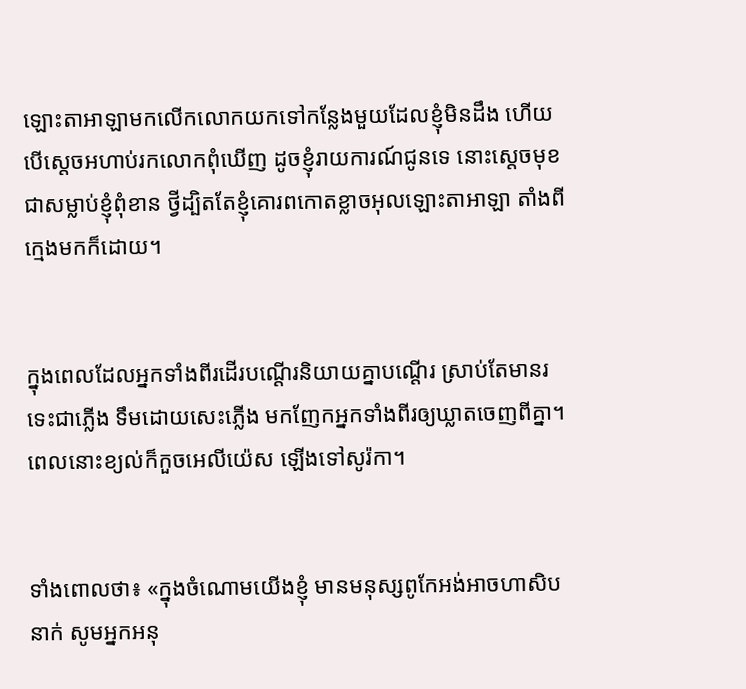ឡោះ‌តាអាឡាមកលើកលោកយកទៅកន្លែងមួយដែលខ្ញុំមិនដឹង ហើយបើស្តេចអហាប់រកលោកពុំឃើញ ដូចខ្ញុំរាយ‌ការណ៍ជូនទេ នោះស្តេចមុខជាសម្លាប់ខ្ញុំពុំ‌ខាន ថ្វីដ្បិតតែខ្ញុំគោរពកោតខ្លាចអុលឡោះ‌តាអាឡា តាំងពីក្មេងមកក៏ដោយ។


ក្នុងពេលដែលអ្នកទាំងពីរដើរបណ្តើរនិយាយគ្នាបណ្តើរ ស្រាប់តែមានរទេះជាភ្លើង ទឹមដោយសេះភ្លើង មកញែកអ្នកទាំងពីរឲ្យឃ្លាតចេញពីគ្នា។ ពេលនោះខ្យល់ក៏កួចអេលី‌យ៉េស ឡើងទៅសូរ៉កា។


ទាំងពោលថា៖ «ក្នុងចំណោមយើងខ្ញុំ មានមនុស្សពូកែអង់‌អាចហា‌សិបនាក់ សូមអ្នកអនុ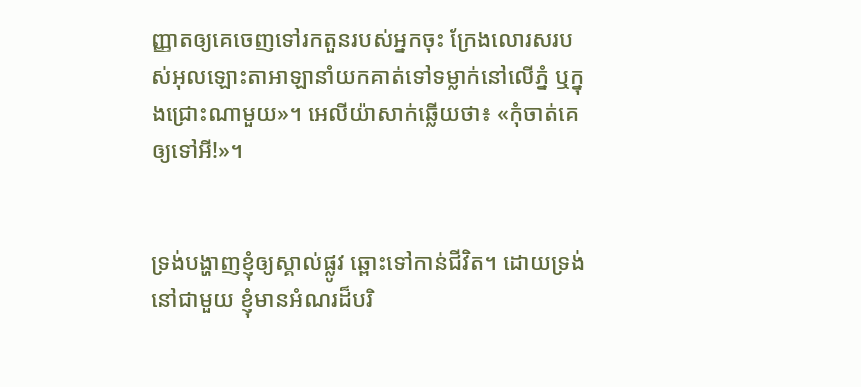ញ្ញាតឲ្យគេចេញទៅរកតួនរបស់អ្នកចុះ ក្រែង‌លោរសរបស់អុលឡោះ‌តាអាឡានាំយកគាត់ទៅទម្លាក់នៅលើភ្នំ ឬក្នុងជ្រោះណាមួយ»។ អេលី‌យ៉ាសាក់ឆ្លើយថា៖ «កុំចាត់គេឲ្យទៅអី!»។


ទ្រង់បង្ហាញខ្ញុំឲ្យស្គាល់ផ្លូវ ឆ្ពោះទៅកាន់ជីវិត។ ដោយទ្រង់នៅជាមួយ ខ្ញុំមានអំណរដ៏បរិ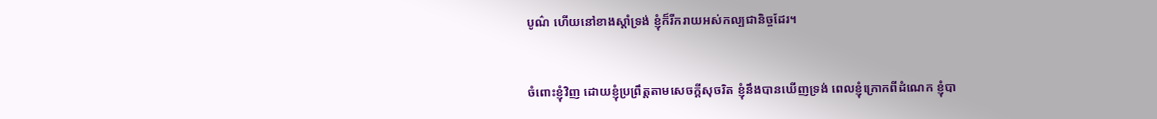បូណ៌ ហើយនៅខាងស្តាំទ្រង់ ខ្ញុំក៏រីក‌រាយអស់‌កល្បជា‌និច្ចដែរ។


ចំពោះខ្ញុំវិញ ដោយខ្ញុំប្រព្រឹត្តតាមសេចក្ដីសុចរិត ខ្ញុំនឹងបានឃើញទ្រង់ ពេលខ្ញុំក្រោកពីដំណេក ខ្ញុំបា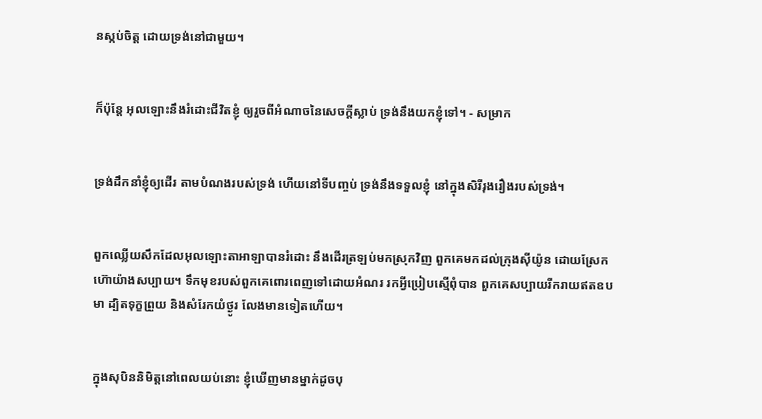នស្កប់ចិត្ត ដោយទ្រង់នៅជាមួយ។


ក៏ប៉ុន្តែ អុលឡោះនឹងរំដោះជីវិតខ្ញុំ ឲ្យរួចពីអំណាចនៃសេចក្ដីស្លាប់ ទ្រង់នឹងយកខ្ញុំទៅ។ - សម្រាក


ទ្រង់ដឹកនាំខ្ញុំឲ្យដើរ តាមបំណងរបស់ទ្រង់ ហើយនៅទីបញ្ចប់ ទ្រង់នឹងទទួលខ្ញុំ នៅក្នុងសិរី‌រុង‌រឿងរបស់ទ្រង់។


ពួកឈ្លើយសឹកដែលអុលឡោះ‌តាអាឡាបានរំដោះ នឹងដើរត្រឡប់មកស្រុកវិញ ពួកគេមកដល់ក្រុងស៊ីយ៉ូន ដោយស្រែកហ៊ោយ៉ាងសប្បាយ។ ទឹកមុខរបស់ពួកគេពោរ‌ពេញទៅដោយអំណរ រកអ្វីប្រៀបស្មើពុំបាន ពួកគេសប្បាយរីក‌រាយឥតឧបមា ដ្បិតទុក្ខព្រួយ និងសំរែកយំថ្ងូរ លែងមានទៀតហើយ។


ក្នុងសុបិននិមិត្តនៅពេលយប់នោះ ខ្ញុំឃើញមានម្នាក់ដូចបុ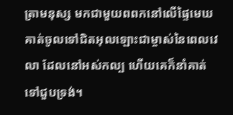ត្រាមនុស្ស មកជាមួយពពកនៅលើផ្ទៃមេឃ គាត់ចូលទៅជិតអុលឡោះជាម្ចាស់នៃពេលវេលា ដែលនៅអស់កល្ប ហើយគេក៏នាំគាត់ទៅជួបទ្រង់។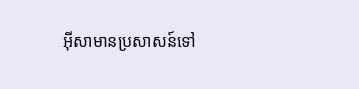អ៊ីសាមានប្រសាសន៍ទៅ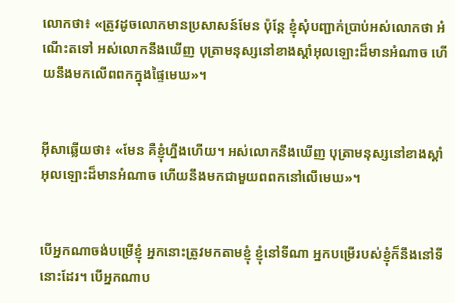លោកថា៖ «ត្រូវដូចលោកមានប្រសាសន៍មែន ប៉ុន្ដែ ខ្ញុំសុំបញ្ជាក់ប្រាប់អស់លោកថា អំណើះតទៅ អស់លោកនឹងឃើញ បុត្រាមនុស្សនៅខាងស្ដាំអុលឡោះដ៏មានអំណាច ហើយនឹងមកលើពពកក្នុងផ្ទៃមេឃ»។


អ៊ីសាឆ្លើយថា៖ «មែន គឺខ្ញុំហ្នឹងហើយ។ អស់លោកនឹងឃើញ បុត្រាមនុស្សនៅខាងស្ដាំអុលឡោះដ៏មានអំណាច ហើយនឹងមកជាមួយពពកនៅលើមេឃ»។


បើអ្នកណាចង់បម្រើខ្ញុំ អ្នកនោះត្រូវមកតាមខ្ញុំ ខ្ញុំនៅទីណា អ្នកបម្រើរបស់ខ្ញុំក៏នឹងនៅទីនោះដែរ។ បើអ្នកណាប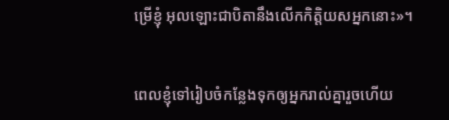ម្រើខ្ញុំ អុលឡោះជាបិតានឹងលើកកិត្ដិយសអ្នកនោះ»។


ពេលខ្ញុំទៅរៀប‌ចំកន្លែងទុកឲ្យអ្នករាល់គ្នារួចហើយ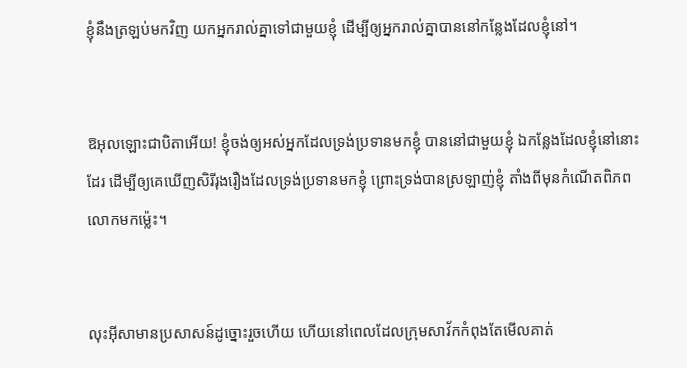ខ្ញុំនឹងត្រឡប់មកវិញ យកអ្នករាល់គ្នាទៅជាមួយខ្ញុំ ដើម្បីឲ្យអ្នករាល់គ្នាបាននៅកន្លែងដែលខ្ញុំនៅ។


ឱអុលឡោះជាបិតាអើយ! ខ្ញុំចង់ឲ្យអស់អ្នកដែលទ្រង់ប្រទានមកខ្ញុំ បាននៅជាមួយខ្ញុំ ឯកន្លែងដែលខ្ញុំនៅនោះដែរ ដើម្បីឲ្យគេឃើញសិរី‌រុង‌រឿងដែលទ្រង់ប្រទានមកខ្ញុំ ព្រោះទ្រង់បានស្រឡាញ់ខ្ញុំ តាំងពីមុនកំណើតពិភពលោកមកម៉្លេះ។


លុះអ៊ីសាមានប្រសាសន៍ដូច្នោះរួចហើយ ហើយនៅពេលដែលក្រុមសាវ័កកំពុងតែមើលគាត់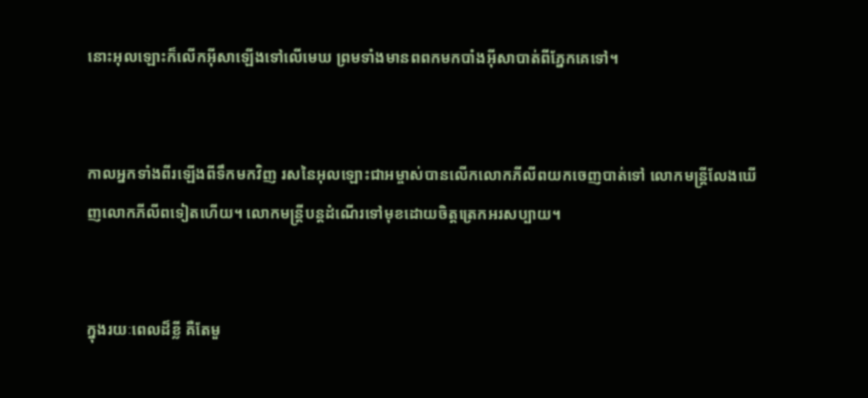នោះអុលឡោះក៏លើកអ៊ីសាឡើងទៅលើមេឃ ព្រមទាំងមានពពកមកបាំងអ៊ីសាបាត់ពីភ្នែកគេទៅ។


កាលអ្នកទាំងពីរឡើងពីទឹកមកវិញ រសនៃអុលឡោះ‌ជាអម្ចាស់បានលើកលោកភីលីពយកចេញបាត់ទៅ លោកមន្ដ្រីលែងឃើញលោកភីលីពទៀតហើយ។ លោកមន្ដ្រីបន្ដដំណើរទៅមុខដោយចិត្ដត្រេកអរសប្បាយ។


ក្នុងរយៈពេលដ៏ខ្លី គឺតែមួ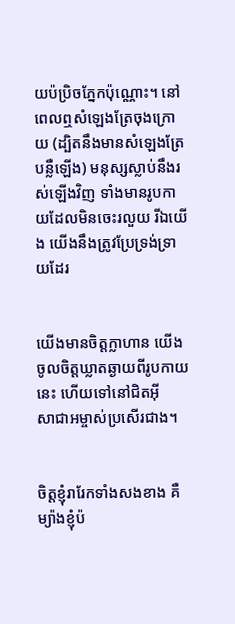យប៉ប្រិចភ្នែកប៉ុណ្ណោះ។ នៅពេលឮសំឡេងត្រែចុងក្រោយ (ដ្បិតនឹងមានសំឡេងត្រែបន្លឺឡើង) មនុស្សស្លាប់នឹងរស់ឡើងវិញ ទាំងមានរូបកាយដែលមិនចេះរលួយ រីឯយើង យើងនឹងត្រូវប្រែទ្រង់ទ្រាយដែរ


យើងមានចិត្ដក្លា‌ហាន យើងចូលចិត្ដឃ្លាតឆ្ងាយពីរូបកាយនេះ ហើយទៅនៅជិតអ៊ីសា‌ជាអម្ចាស់ប្រសើរជាង។


ចិត្ដខ្ញុំរារែកទាំងសងខាង គឺម្យ៉ាងខ្ញុំប៉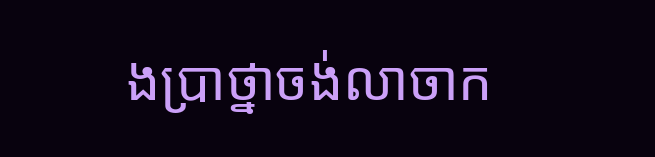ង‌ប្រាថ្នាចង់លាចាក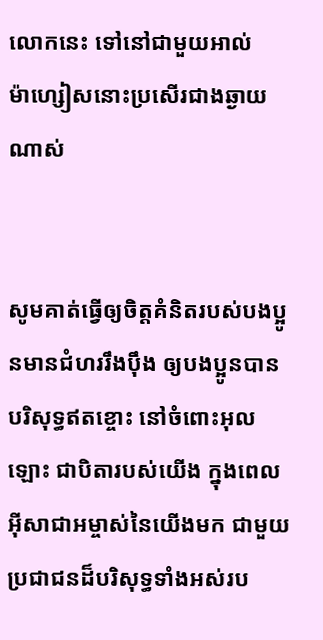លោកនេះ ទៅនៅជាមួយអាល់ម៉ា‌ហ្សៀសនោះប្រសើរជាងឆ្ងាយណាស់


សូមគាត់ធ្វើឲ្យចិត្ដគំនិតរបស់បងប្អូនមានជំហររឹង‌ប៉ឹង ឲ្យបងប្អូនបានបរិសុទ្ធឥតខ្ចោះ នៅចំពោះអុលឡោះ ជាបិតារបស់យើង ក្នុងពេលអ៊ីសា‌ជាអម្ចាស់នៃយើងមក ជាមួយប្រជា‌ជនដ៏‌បរិសុទ្ធទាំងអស់រប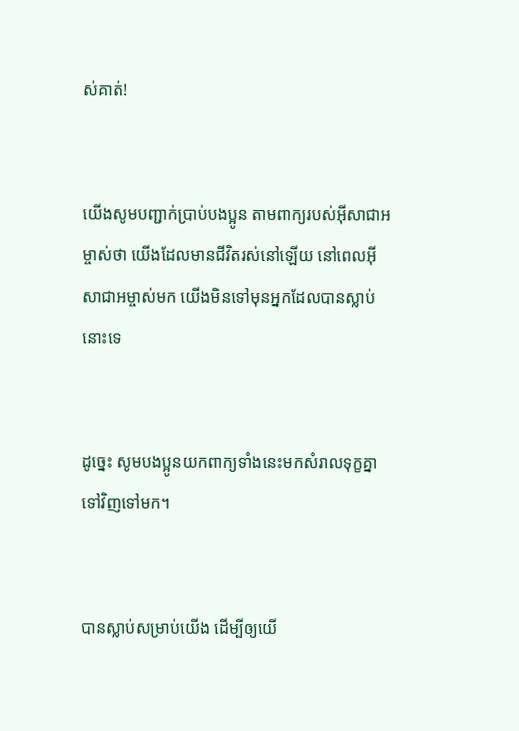ស់គាត់!


យើងសូមបញ្ជាក់ប្រាប់បងប្អូន តាមពាក្យរបស់អ៊ីសា‌ជាអម្ចាស់ថា យើងដែលមានជីវិតរស់នៅឡើយ នៅពេលអ៊ីសា‌ជាអម្ចាស់មក យើងមិនទៅមុនអ្នកដែលបានស្លាប់នោះទេ


ដូច្នេះ សូមបងប្អូនយកពាក្យទាំងនេះមកសំរាលទុក្ខគ្នាទៅវិញទៅមក។


បានស្លាប់សម្រាប់យើង ដើម្បីឲ្យយើ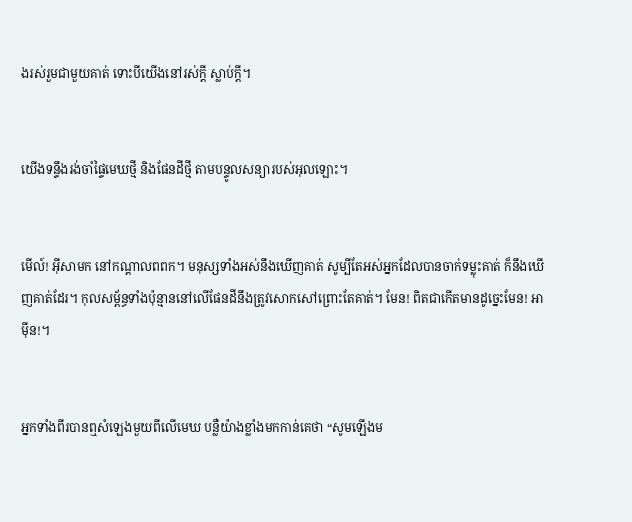ងរស់រួមជាមួយគាត់ ទោះបីយើងនៅរស់ក្ដី ស្លាប់ក្ដី។


យើងទន្ទឹងរង់‌ចាំផ្ទៃមេឃថ្មី និងផែនដីថ្មី តាមបន្ទូលសន្យារបស់អុលឡោះ។


មើល៍! អ៊ីសាមក នៅកណ្ដាលពពក។ មនុស្សទាំងអស់នឹងឃើញគាត់ សូម្បីតែអស់អ្នកដែលបានចាក់ទម្លុះគាត់ ក៏នឹងឃើញគាត់ដែរ។ កុល‌សម្ព័ន្ធទាំងប៉ុន្មាននៅលើផែនដីនឹងត្រូវសោកសៅព្រោះតែគាត់។ មែន! ពិតជាកើតមានដូច្នេះមែន! អាម៉ីន!។


អ្នកទាំងពីរបានឮសំឡេងមួយពីលើមេឃ បន្លឺយ៉ាងខ្លាំងមកកាន់គេថា “សូមឡើងម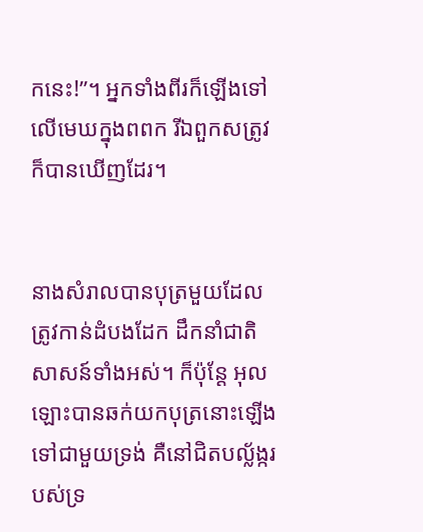កនេះ!”។ អ្នកទាំងពីរក៏ឡើងទៅលើមេឃក្នុងពពក រីឯពួកសត្រូវក៏បានឃើញដែរ។


នាងសំរាលបានបុត្រមួយដែលត្រូវកាន់ដំបងដែក ដឹកនាំជាតិសាសន៍ទាំងអស់។ ក៏ប៉ុន្ដែ អុលឡោះបានឆក់យកបុត្រនោះឡើងទៅជាមួយទ្រង់ គឺនៅជិតបល្ល័ង្ករបស់ទ្រ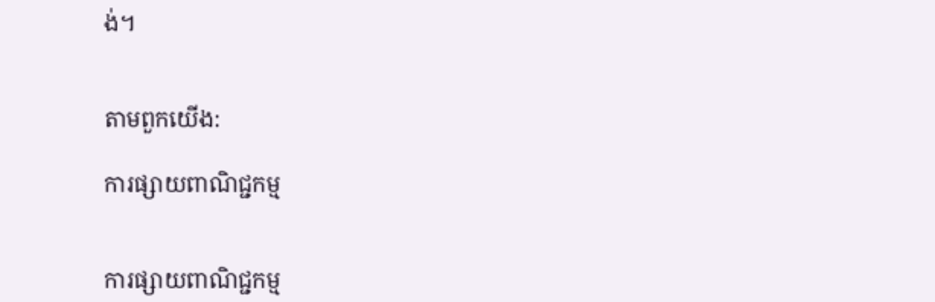ង់។


តាមពួកយើង:

ការផ្សាយពាណិជ្ជកម្ម


ការផ្សាយពាណិជ្ជកម្ម